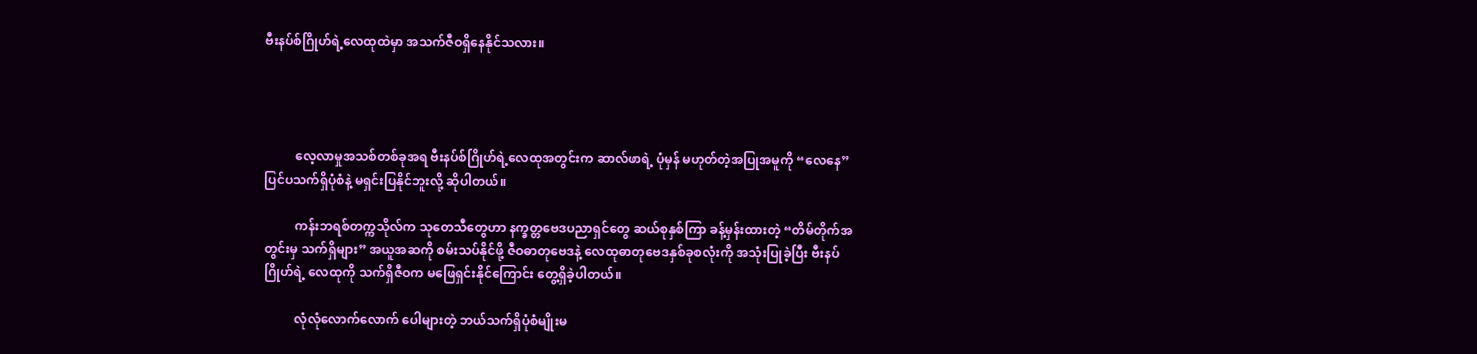ဗီးနပ်စ်ဂြိုဟ်ရဲ့လေထုထဲမှာ အသက်ဇီဝရှိနေနိုင်သလား။




          လေ့လာမှုအသစ်တစ်ခုအရ ဗီးနပ်စ်ဂြိုဟ်ရဲ့လေထုအတွင်းက ဆာလ်ဖာရဲ့ ပုံမှန် မဟုတ်တဲ့အပြုအမူကို “လေနေ” ပြင်ပသက်ရှိပုံစံနဲ့ မရှင်းပြနိုင်ဘူးလို့ ဆိုပါတယ်။

          ကန်းဘရစ်တက္ကသိုလ်က သုတေသီတွေဟာ နက္ခတ္တဗေဒပညာရှင်တွေ ဆယ်စုနှစ်ကြာ ခန့်မှန်းထားတဲ့ “တိမ်တိုက်အတွင်းမှ သက်ရှိများ” အယူအဆကို စမ်းသပ်နိုင်ဖို့ ဇီဝဓာတုဗေဒနဲ့ လေထုဓာတုဗေဒနှစ်ခုစလုံးကို အသုံးပြုခဲ့ပြီး ဗီးနပ်ဂြိုဟ်ရဲ့ လေထုကို သက်ရှိဇီဝက မဖြေရှင်းနိုင်ကြောင်း တွေ့ရှိခဲ့ပါတယ်။

          လုံလုံလောက်လောက် ပေါများတဲ့ ဘယ်သက်ရှိပုံစံမျိုးမ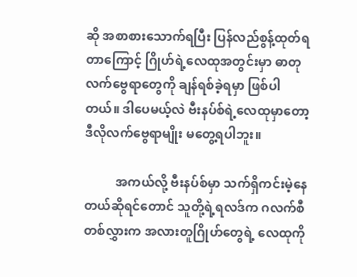ဆို အစာစားသောက်ရပြီး ပြန်လည်စွန့်ထုတ်ရတာကြောင့် ဂြိုဟ်ရဲ့လေထုအတွင်းမှာ ဓာတုလက်ဗွေရာတွေကို ချန်ရစ်ခဲ့ရမှာ ဖြစ်ပါတယ်။ ဒါပေမယ့်လဲ ဗီးနပ်စ်ရဲ့လေထုမှာတော့ ဒီလိုလက်ဗွေရာမျိုး မတွေ့ရပါဘူး။

          အကယ်လို့ ဗီးနပ်စ်မှာ သက်ရှိကင်းမဲ့နေတယ်ဆိုရင်တောင် သူတို့ရဲ့ရလဒ်က ဂလက်စီတစ်လွှားက အလားတူဂြိုဟ်တွေရဲ့ လေထုကို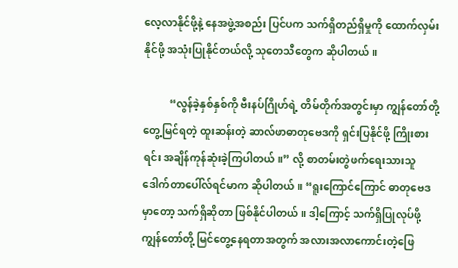လေ့လာနိုင်ဖို့နဲ့ နေအဖွဲ့အစည်း ပြင်ပက သက်ရှိတည်ရှိမှုကို ထောက်လှမ်းနိုင်ဖို့ အသုံးပြုနိုင်တယ်လို့ သုတေသီတွေက ဆိုပါတယ်။

          “လွန်ခဲ့နှစ်နှစ်ကို ဗီးနပ်ဂြိုဟ်ရဲ့ တိမ်တိုက်အတွင်းမှာ ကျွန်တော်တို့ တွေ့မြင်ရတဲ့ ထူးဆန်းတဲ့ ဆာလ်ဖာဓာတုဗေဒကို ရှင်းပြနိုင်ဖို့ ကြိုးစားရင်း အချိန်ကုန်ဆုံးခဲ့ကြပါတယ်။” လို့ စာတမ်းတွဲဖက်ရေးသားသူ ဒေါက်တာပေါ်လ်ရင်မာက ဆိုပါတယ်။ “ရူးကြောင်ကြောင် ဓာတုဗေဒမှာတော့ သက်ရှိဆိုတာ ဖြစ်နိုင်ပါတယ်။ ဒါ့ကြောင့် သက်ရှိပြုလုပ်ဖို့ ကျွန်တော်တို့ မြင်တွေ့နေရတာအတွက် အလားအလာကောင်းတဲ့ဖြေ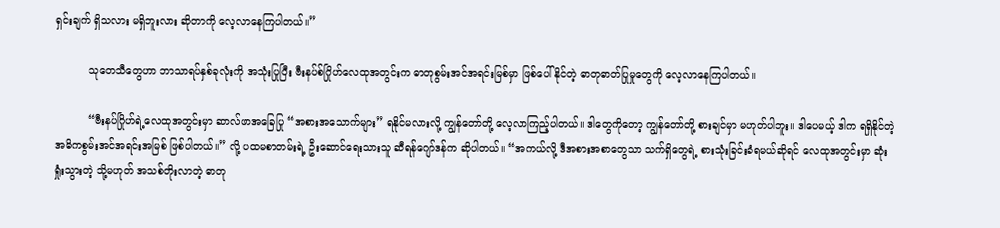ရှင်းချက် ရှိသလား မရှိဘူးလား ဆိုတာကို လေ့လာနေကြပါတယ်။”

          သုတေသီတွေဟာ ဘာသာရပ်နှစ်ခုလုံးကို အသုံးပြုပြီး ဗီးနပ်စ်ဂြိုဟ်လေထုအတွင်းက ဓာတုစွမ်းအင်အရင်းမြစ်မှာ ဖြစ်ပေါ်နိုင်တဲ့ ဓာတုဓာတ်ပြုမှုတွေကို လေ့လာနေကြပါတယ်။

          “ဗီးနပ်ဂြိုဟ်ရဲ့လေထုအတွင်းမှာ ဆာလ်ဖာအခြေပြု “အစားအသောက်များ” ရနိုင်မလားလို့ ကျွန်တော်တို့ လေ့လာကြည့်ပါတယ်။ ဒါတွေကိုတော့ ကျွန်တော်တို့ စားချင်မှာ မဟုတ်ပါဘူး။ ဒါပေမယ့် ဒါက ရရှိနိုင်တဲ့အဓိကစွမ်းအင်အရင်းအမြစ် ဖြစ်ပါတယ်။” လို့ ပထမစာတမ်းရဲ့ ဦးဆောင်ရေးသားသူ ဆီရန်ဂျော်ဒန်က ဆိုပါတယ်။ “အကယ်လို့ ဒီအစားအစာတွေသာ သက်ရှိတွေရဲ့ စားသုံးခြင်းခံရမယ်ဆိုရင် လေထုအတွင်းမှာ ဆုံးရှုံးသွားတဲ့ သို့မဟုတ် အသစ်တိုးလာတဲ့ ဓာတု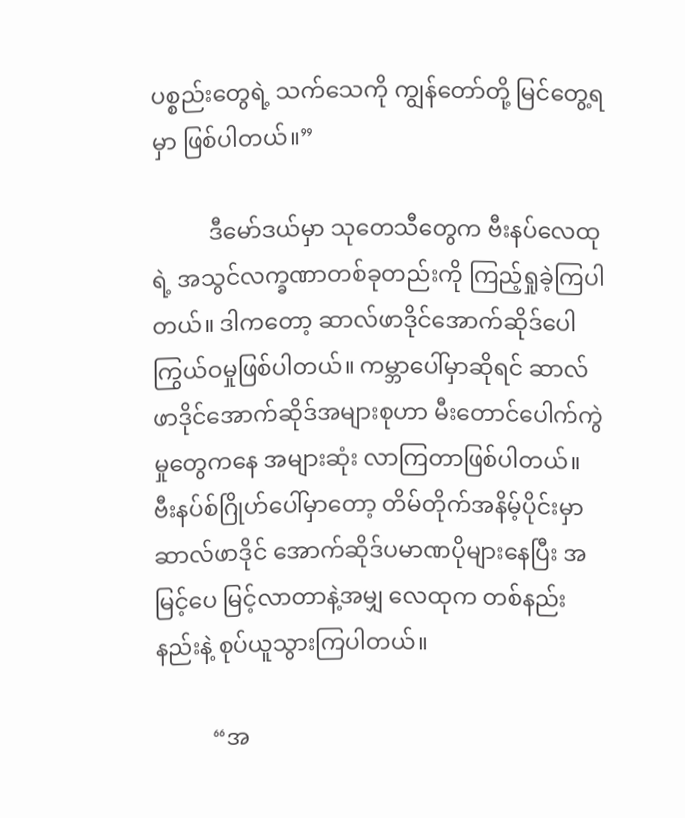ပစ္စည်းတွေရဲ့ သက်သေကို ကျွန်တော်တို့ မြင်တွေ့ရမှာ ဖြစ်ပါတယ်။”

          ဒီမော်ဒယ်မှာ သုတေသီတွေက ဗီးနပ်လေထုရဲ့ အသွင်လက္ခဏာတစ်ခုတည်းကို ကြည့်ရှုခဲ့ကြပါတယ်။ ဒါကတော့ ဆာလ်ဖာဒိုင်အောက်ဆိုဒ်ပေါကြွယ်ဝမှုဖြစ်ပါတယ်။ ကမ္ဘာ‌ပေါ်မှာဆိုရင် ဆာလ်ဖာဒိုင်အောက်ဆိုဒ်အများစုဟာ မီးတောင်ပေါက်ကွဲမှုတွေကနေ အများဆုံး လာကြတာဖြစ်ပါတယ်။ ဗီးနပ်စ်ဂြိုဟ်ပေါ်မှာတော့ တိမ်တိုက်အနိမ့်ပိုင်းမှာ ဆာလ်ဖာဒိုင် အောက်ဆိုဒ်ပမာဏပိုများနေပြီး အမြင့်ပေ မြင့်လာတာနဲ့အမျှ လေထုက တစ်နည်းနည်းနဲ့ စုပ်ယူသွားကြပါတယ်။

          “အ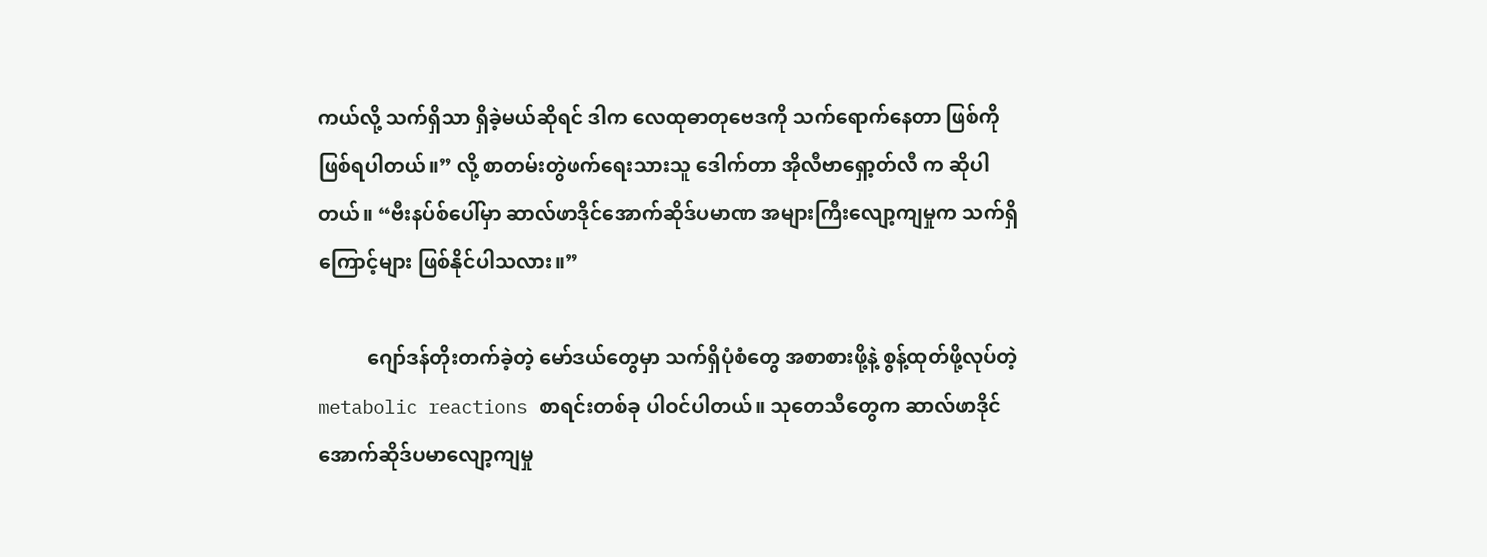ကယ်လို့ သက်ရှိသာ ရှိခဲ့မယ်ဆိုရင် ဒါက လေထုဓာတုဗေဒကို သက်ရောက်နေတာ ဖြစ်ကိုဖြစ်ရပါတယ်။” လို့ စာတမ်းတွဲဖက်ရေးသားသူ ဒေါက်တာ အိုလီဗာရှော့တ်လီ က ဆိုပါတယ်။ “ဗီးနပ်စ်ပေါ်မှာ ဆာလ်ဖာဒိုင်အောက်ဆိုဒ်ပမာဏ‌ အများကြီးလျော့ကျမှုက သက်ရှိကြောင့်များ ဖြစ်နိုင်ပါသလား။”

          ဂျော်ဒန်တိုးတက်ခဲ့တဲ့ မော်ဒယ်တွေမှာ သက်ရှိပုံစံတွေ အစာစားဖို့နဲ့ စွန့်ထုတ်ဖို့လုပ်တဲ့ metabolic reactions စာရင်းတစ်ခု ပါဝင်ပါတယ်။ သုတေသီတွေက ဆာလ်ဖာဒိုင်အောက်ဆိုဒ်ပမာလျော့ကျမှု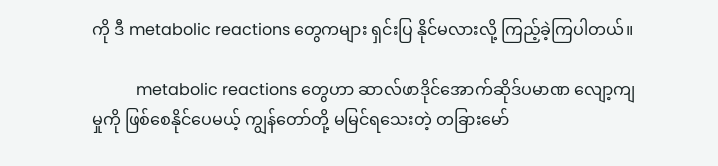ကို ဒီ metabolic reactions တွေကများ ရှင်းပြ နိုင်မလားလို့ ကြည့်ခဲ့ကြပါတယ်။

           metabolic reactions တွေဟာ ဆာလ်ဖာဒိုင်အောက်ဆိုဒ်ပမာဏ‌ လျော့ကျမှုကို ဖြစ်စေနိုင်ပေမယ့် ကျွန်တော်တို့ မမြင်ရသေးတဲ့ တခြားမော်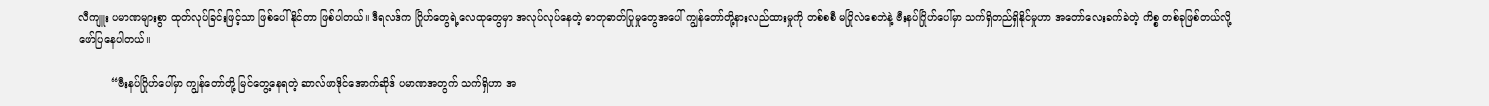လီကျူး ပမာဏများစွာ ထုတ်လုပ်ခြင်းဖြင့်သာ ဖြစ်ပေါ်နိုင်တာ ဖြစ်ပါတယ်။ ဒီရလဒ်က ဂြိုဟ်တွေရဲ့လေထုတွေမှာ အလုပ်လုပ်နေတဲ့ ဓာတုဓာတ်ပြုမှုတွေအပေါ် ကျွန်တော်တို့နားလည်ထားမှုကို တစ်စစီ မပြိုလဲစေဘဲနဲ့ ဗီးနပ်ဂြိုဟ်ပေါ်မှာ သက်ရှိတည်ရှိနိုင်မှုဟာ အတော်လေးခက်ခဲတဲ့ ကိစ္စ တစ်ခုဖြစ်တယ်လို့ ဖော်ပြနေပါတယ်။

          “ဗီးနပ်ဂြိုဟ်ပေါ်မှာ ကျွန်တော်တို့ မြင်တွေ့နေရတဲ့ ဆာလ်ဖာဒိုင်အောက်ဆိုဒ် ပမာဏ‌အတွက် သက်ရှိဟာ အ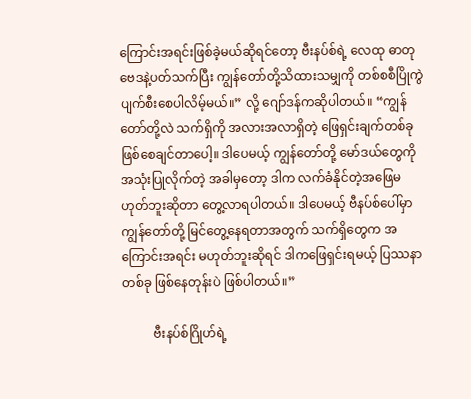ကြောင်းအရင်းဖြစ်ခဲ့မယ်ဆိုရင်‌တော့ ဗီးနပ်စ်ရဲ့ လေထု ဓာတုဗေဒနဲ့ပတ်သက်ပြီး ကျွန်တော်တို့သိထားသမျှကို တစ်စစီပြိုကွဲပျက်စီးစေပါလိမ့်မယ်။” လို့ ဂျော်ဒန်ကဆိုပါတယ်။ “ကျွန်တော်တို့လဲ သက်ရှိကို အလားအလာရှိတဲ့ ဖြေရှင်းချက်တစ်ခုဖြစ်စေချင်တာပေါ့။ ဒါပေမယ့် ကျွန်တော်တို့ မော်ဒယ်တွေကို အသုံးပြုလိုက်တဲ့ အခါမှတော့ ဒါက လက်ခံနိုင်တဲ့အဖြေမဟုတ်ဘူးဆိုတာ တွေ့လာရပါတယ်။ ဒါပေမယ့် ဗီနပ်စ်ပေါ်မှာ ကျွန်တော်တို့ မြင်တွေ့နေရတာအတွက် သက်ရှိတွေက အကြောင်းအရင်း မဟုတ်ဘူးဆိုရင် ဒါကဖြေရှင်းရမယ့် ပြဿနာတစ်ခု ဖြစ်နေတုန်းပဲ ဖြစ်ပါတယ်။”

          ဗီးနပ်စ်ဂြိုဟ်ရဲ့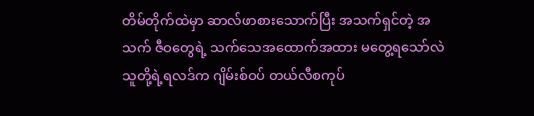တိမ်တိုက်ထဲမှာ ဆာလ်ဖာစားသောက်ပြီး အသက်ရှင်တဲ့ အသက် ဇီဝတွေရဲ့ သက်သေအထောက်အထား မတွေ့ရသော်လဲ သူတို့ရဲ့ရလဒ်က ဂျိမ်းစ်ဝပ် တယ်လီစကုပ်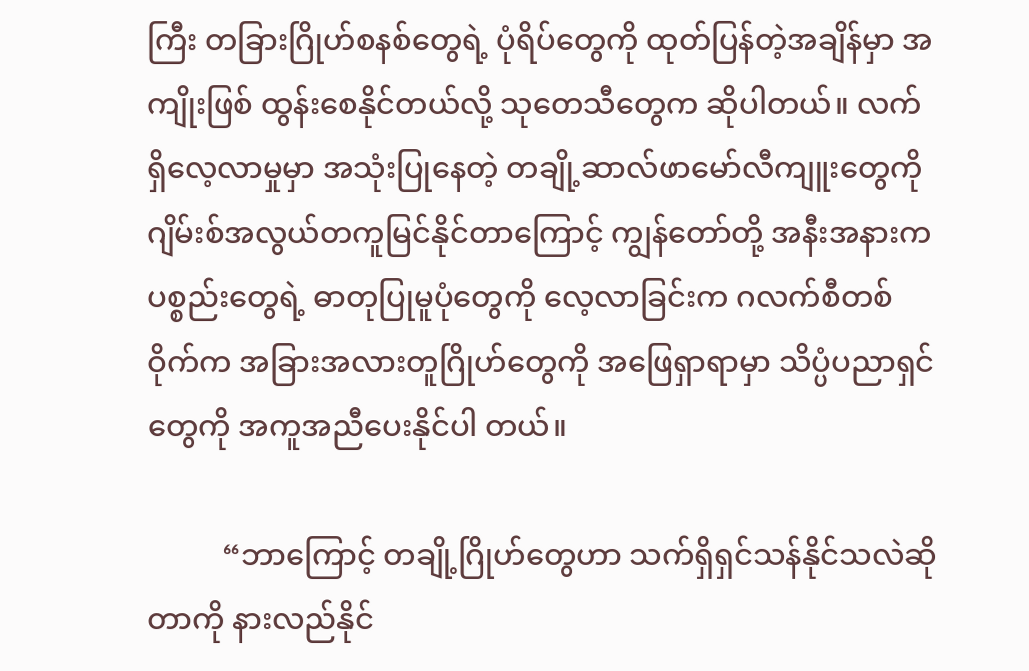ကြီး တခြားဂြိုဟ်စနစ်တွေရဲ့ ပုံရိပ်တွေကို ထုတ်ပြန်တဲ့အချိန်မှာ အကျိုးဖြစ် ထွန်းစေနိုင်တယ်လို့ သုတေသီတွေက ဆိုပါတယ်။ လက်ရှိလေ့လာမှုမှာ အသုံးပြုနေတဲ့ တချို့ဆာလ်ဖာမော်လီကျူးတွေကို ဂျိမ်းစ်အလွယ်တကူမြင်နိုင်တာကြောင့် ကျွန်တော်တို့ အနီးအနားက ပစ္စည်းတွေရဲ့ ဓာတုပြုမူပုံတွေကို လေ့လာခြင်းက ဂလက်စီတစ်ဝိုက်က အခြားအလားတူဂြိုဟ်တွေကို အဖြေရှာရာမှာ သိပ္ပံပညာရှင်တွေကို အကူအညီပေးနိုင်ပါ တယ်။

          “ဘာကြောင့် တချို့ဂြိုဟ်တွေဟာ သက်ရှိရှင်သန်နိုင်သလဲဆိုတာကို နားလည်နိုင်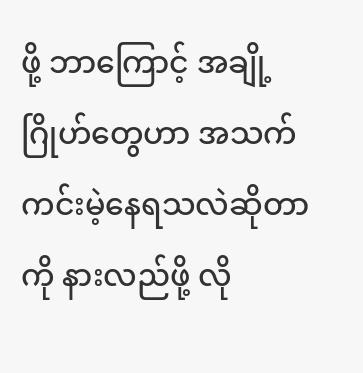ဖို့ ဘာကြောင့် အချို့ဂြိုဟ်တွေဟာ အသက်ကင်းမဲ့နေရသလဲဆိုတာကို နားလည်ဖို့ လို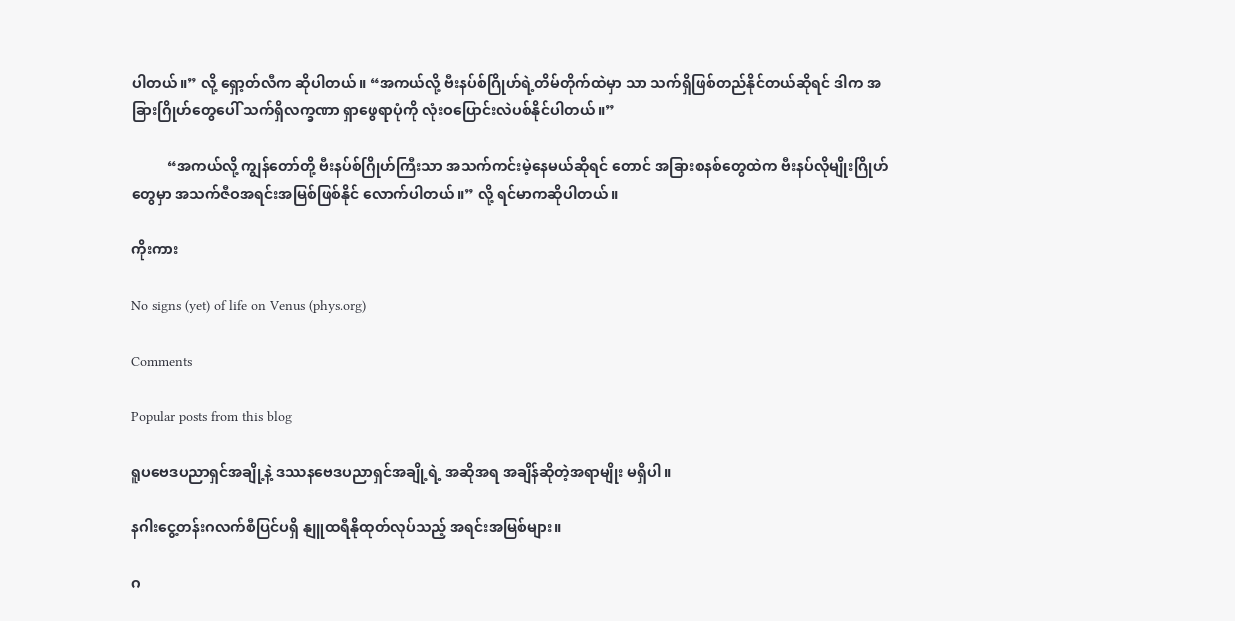ပါတယ်။” လို့ ရှော့တ်လီက ဆိုပါတယ်။ “အကယ်လို့ ဗီးနပ်စ်ဂြိုဟ်ရဲ့တိမ်တိုက်ထဲမှာ သာ သက်ရှိဖြစ်တည်နိုင်တယ်ဆိုရင် ဒါက အခြားဂြိုဟ်တွေပေါ် သက်ရှိလက္ခဏာ ရှာဖွေရာပုံကို လုံးဝပြောင်းလဲပစ်နိုင်ပါတယ်။”

          “အကယ်လို့ ကျွန်တော်တို့ ဗီးနပ်စ်ဂြိုဟ်ကြီးသာ အသက်ကင်းမဲ့နေမယ်ဆိုရင် တောင် အခြားစနစ်တွေထဲက ဗီးနပ်လိုမျိုးဂြိုဟ်တွေမှာ အသက်ဇီဝအရင်းအမြစ်ဖြစ်နိုင် လောက်ပါတယ်။” လို့ ရင်မာကဆိုပါတယ်။

ကိုးကား

No signs (yet) of life on Venus (phys.org)

Comments

Popular posts from this blog

ရူပဗေဒပညာရှင်အချို့နဲ့ ဒဿနဗေဒပညာရှင်အချို့ရဲ့ အဆိုအရ အချိန်ဆိုတဲ့အရာမျိုး မရှိပါ။

နဂါးငွေ့တန်းဂလက်စီပြင်ပရှိ နျူထရီနိုထုတ်လုပ်သည့် အရင်းအမြစ်များ။

ဂ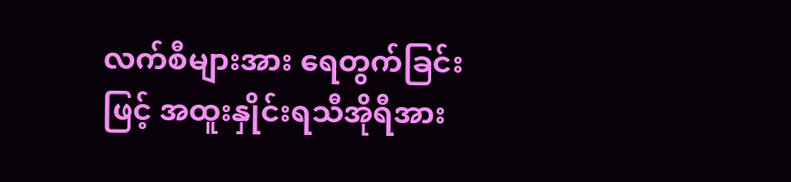လက်စီများအား ရေတွက်ခြင်းဖြင့် အထူးနှိုင်းရသီအိုရီအား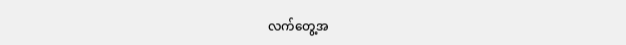လက်တွေ့အ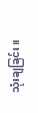သုံးချခြင်း။